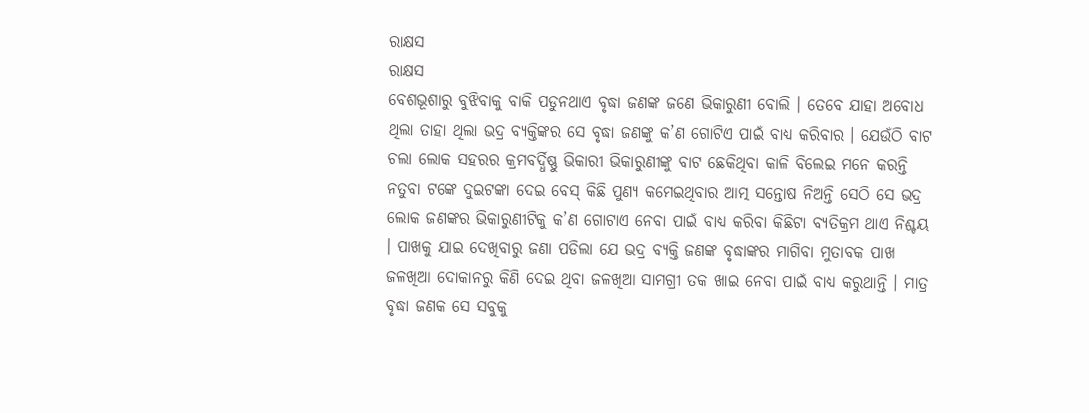ରାକ୍ଷସ
ରାକ୍ଷସ
ବେଶଭୂଶାରୁ ବୁଝିବାକୁ ବାକି ପଡୁନଥାଏ ବୃଦ୍ଧା ଜଣଙ୍କ ଜଣେ ଭିକାରୁଣୀ ବୋଲି । ତେବେ ଯାହା ଅବୋଧ ଥିଲା ତାହା ଥିଲା ଭଦ୍ର ବ୍ୟକ୍ତିଙ୍କର ସେ ବୃଦ୍ଧା ଜଣଙ୍କୁ କ’ଣ ଗୋଟିଏ ପାଇଁ ବାଧ୍ୟ କରିବାର । ଯେଉଁଠି ବାଟ ଚଲା ଲୋକ ସହରର କ୍ରମବର୍ଦ୍ଧିଷ୍ଣୁ ଭିକାରୀ ଭିକାରୁଣୀଙ୍କୁ ବାଟ ଛେକିଥିବା କାଳି ବିଲେଇ ମନେ କରନ୍ତି ନତୁବା ଟଙ୍କେ ଦୁଇଟଙ୍କା ଦେଇ ବେସ୍ କିଛି ପୁଣ୍ୟ କମେଇଥିବାର ଆତ୍ମ ସନ୍ତୋଷ ନିଅନ୍ତି ସେଠି ସେ ଭଦ୍ର ଲୋକ ଜଣଙ୍କର ଭିକାରୁଣୀଟିକୁ କ’ଣ ଗୋଟାଏ ନେବା ପାଇଁ ବାଧ୍ୟ କରିବା କିଛିଟା ବ୍ୟତିକ୍ରମ ଥାଏ ନିଶ୍ଚୟ । ପାଖକୁ ଯାଇ ଦେଖିବାରୁ ଜଣା ପଡିଲା ଯେ ଭଦ୍ର ବ୍ୟକ୍ତି ଜଣଙ୍କ ବୃଦ୍ଧାଙ୍କର ମାଗିବା ମୁତାବକ ପାଖ ଜଳଖିଆ ଦୋକାନରୁ କିଣି ଦେଇ ଥିବା ଜଳଖିଆ ସାମଗ୍ରୀ ତକ ଖାଇ ନେବା ପାଇଁ ବାଧ୍ୟ କରୁଥାନ୍ତି । ମାତ୍ର ବୃଦ୍ଧା ଜଣକ ସେ ସବୁକୁ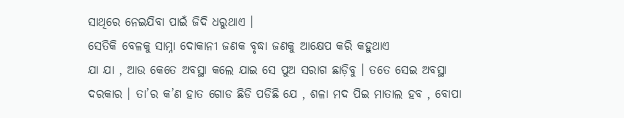ସାଥିରେ ନେଇଯିବା ପାଇଁ ଜିଦି ଧରୁଥାଏ ।
ସେତିକି ବେଳକୁ ସାମ୍ନା ଦୋକାନୀ ଜଣକ ବୃଦ୍ଧା ଜଣକୁ ଆକ୍ଷେପ କରି କହୁଥାଏ
ଯା ଯା , ଆଉ କେତେ ଅବସ୍ଥା କଲେ ଯାଇ ସେ ପୁଅ ସରାଗ ଛାଡ଼ିବୁ । ତତେ ସେଇ ଅବସ୍ଥା ଦରକାର । ତା’ର କ’ଣ ହାତ ଗୋଡ ଛିଡି ପଡିଛି ଯେ , ଶଳା ମଦ ପିଇ ମାତାଲ ହବ , ବୋପା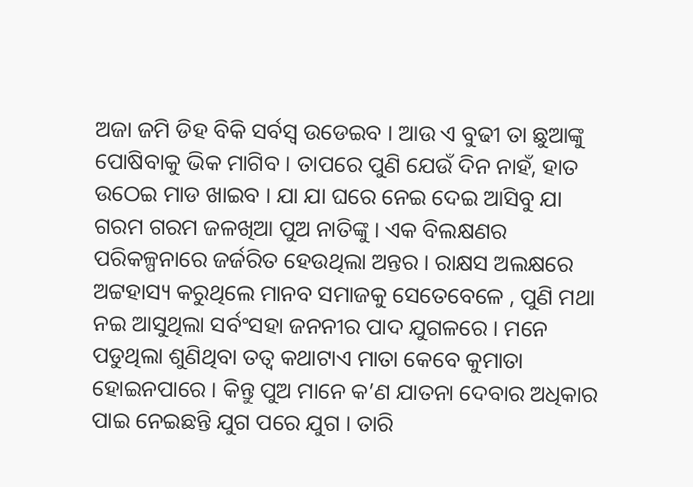ଅଜା ଜମି ଡିହ ବିକି ସର୍ବସ୍ଵ ଉଡେଇବ । ଆଉ ଏ ବୁଢୀ ତା ଛୁଆଙ୍କୁ ପୋଷିବାକୁ ଭିକ ମାଗିବ । ତାପରେ ପୁଣି ଯେଉଁ ଦିନ ନାହଁ, ହାତ ଉଠେଇ ମାଡ ଖାଇବ । ଯା ଯା ଘରେ ନେଇ ଦେଇ ଆସିବୁ ଯା ଗରମ ଗରମ ଜଳଖିଆ ପୁଅ ନାତିଙ୍କୁ । ଏକ ବିଲକ୍ଷଣର ପରିକଳ୍ପନାରେ ଜର୍ଜରିତ ହେଉଥିଲା ଅନ୍ତର । ରାକ୍ଷସ ଅଲକ୍ଷରେ ଅଟ୍ଟହାସ୍ୟ କରୁଥିଲେ ମାନବ ସମାଜକୁ ସେତେବେଳେ , ପୁଣି ମଥା ନଇ ଆସୁଥିଲା ସର୍ବଂସହା ଜନନୀର ପାଦ ଯୁଗଳରେ । ମନେ ପଡୁଥିଲା ଶୁଣିଥିବା ତତ୍ଵ କଥାଟାଏ ମାତା କେବେ କୁମାତା ହୋଇନପାରେ । କିନ୍ତୁ ପୁଅ ମାନେ କ’ଣ ଯାତନା ଦେବାର ଅଧିକାର ପାଇ ନେଇଛନ୍ତି ଯୁଗ ପରେ ଯୁଗ । ତାରି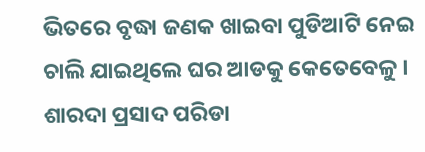ଭିତରେ ବୃଦ୍ଧା ଜଣକ ଖାଇବା ପୁଡିଆଟି ନେଇ ଚାଲି ଯାଇଥିଲେ ଘର ଆଡକୁ କେତେବେଳୁ ।
ଶାରଦା ପ୍ରସାଦ ପରିଡା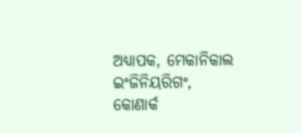ଅଧ୍ୟାପକ, ମେକାନିକାଲ ଇଂଜିନିୟରିଗଂ,
କୋଣାର୍କ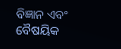ବିଜ୍ଞାନ ଏବଂ ବୈଷୟିକ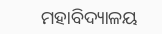ମହାବିଦ୍ୟାଳୟ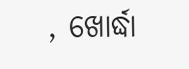, ଖୋର୍ଦ୍ଧା